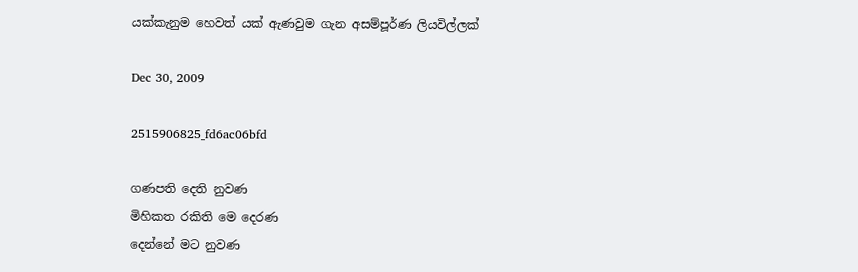යක්කැනුම හෙවත් යක් ඇණවුම ගැන අසම්පූර්ණ ලියවිල්ලක්

Dec 30, 2009

2515906825_fd6ac06bfd

ගණපති දෙති නුවණ
මිහිකත රකිති මෙ දෙරණ
දෙන්නේ මට නුවණ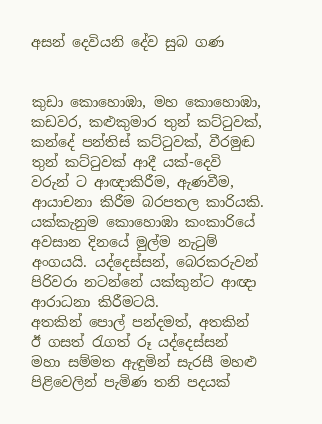අසන් දෙවියනි දේව සුබ ගණ


කුඩා කොහොඹා, මහ කොහොඹා, කඩවර, කළුකුමාර තුන් කට්ටුවක්, කන්දේ පන්තිස් කට්ටුවක්, වීරමුඬ තුන් කට්ටුවක් ආදී යක්-දෙවි වරුන් ට ආඥාකිරීම, ඇණවීම, ආයාචනා කිරීම බරපතල කාරියකි. යක්කැනුම කොහොඹා කංකාරියේ අවසාන දිනයේ මුල්ම නැටුම් අංගයයි. යද්දෙස්සන්, බෙරකරුවන් පිරිවරා නටන්නේ යක්කුන්ට ආඥා ආරාධනා කිරීමටයි.
අතකින් පොල් පන්දමත්, අතකින් ඊ ගසත් රැගත් රූ යද්දෙස්සන් මහා සම්මත ඇඳුමින් සැරසී මහළු පිළිවෙලින් පැමිණ තනි පදයක්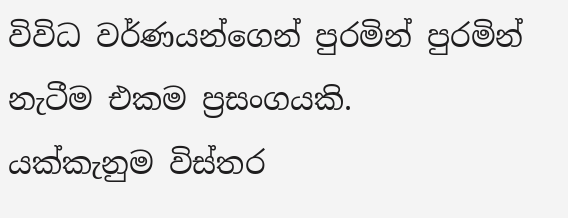විවිධ වර්ණයන්ගෙන් පුරමින් පුරමින් නැටීම එකම ප්‍රසංගයකි.
යක්කැනුම විස්තර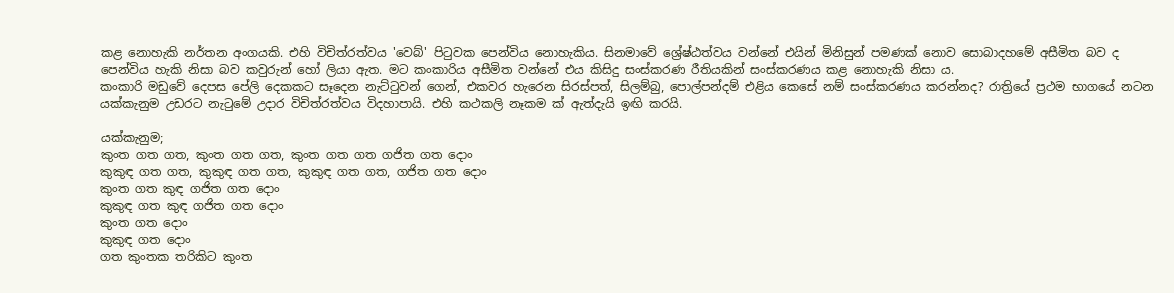කළ නොහැකි නර්තන අංගයකි. එහි විචිත්රත්වය 'වෙබ්' පිටුවක පෙන්විය නොහැකිය. සිනමාවේ ශ්‍රේෂ්ඨත්වය වන්නේ එයින් මිනිසුන් පමණක් නොව සොබාදහමේ අසීමිත බව ද පෙන්විය හැකි නිසා බව කවුරුන් හෝ ලියා ඇත. මට කංකාරිය අසීමිත වන්නේ එය කිසිදු සංස්කරණ රීතියකින් සංස්කරණය කළ නොහැකි නිසා ය.
කංකාරි මඩුවේ දෙපස පේලි දෙකකට සෑදෙන නැට්ටුවන් ගෙන්, එකවර හැරෙන සිරස්පත්, සිලම්බු, පොල්පන්දම් එළිය කෙසේ නම් සංස්කරණය කරන්නද? රාත්‍රියේ ප්‍රථම භාගයේ නටන යක්කැනුම උඩරට නැටුමේ උදාර විචිත්රත්වය විදහාපායි. එහි කථකලි නෑකම ක් ඇත්දැයි ඉඟි කරයි.

යක්කැනුම;
කුංත ගත ගත, කුංත ගත ගත, කුංත ගත ගත ගජිත ගත දොං
කුකුඳ ගත ගත, කුකුඳ ගත ගත, කුකුඳ ගත ගත, ගජිත ගත දොං
කුංත ගත කුඳ ගජිත ගත දොං
කුකුඳ ගත කුඳ ගජිත ගත දොං
කුංත ගත දොං
කුකුඳ ගත දොං
ගත කුංතක තරිකිට කුංත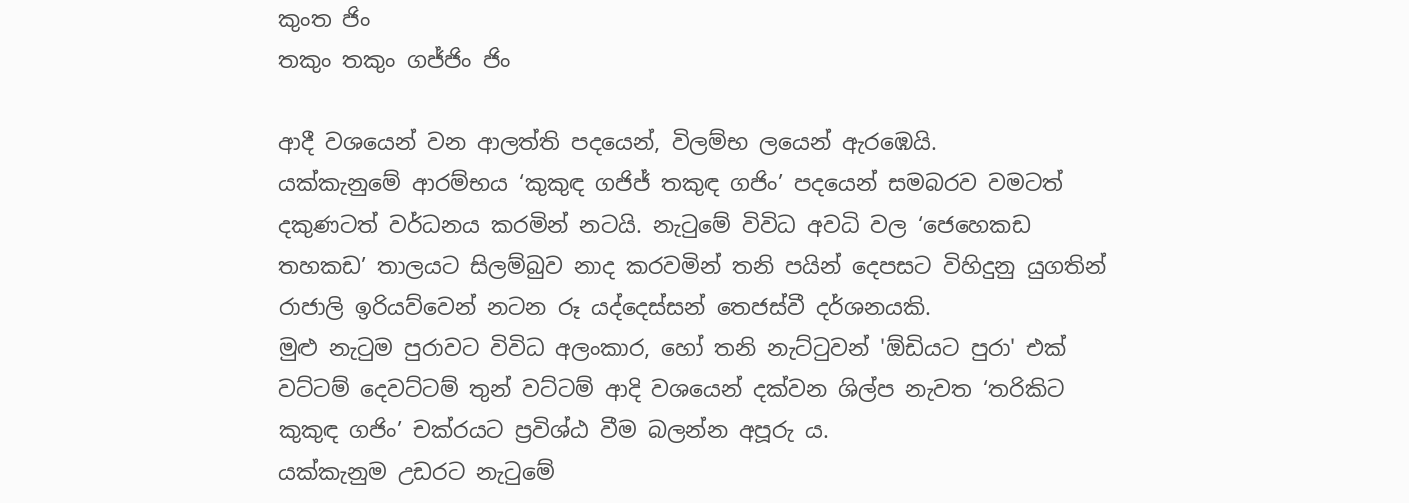කුංත ජිං
තකුං තකුං ගජ්ජිං ජිං

ආදී වශයෙන් වන ආලත්ති පදයෙන්, විලම්භ ලයෙන් ඇරඹෙයි.
යක්කැනුමේ ආරම්භය ‘කුකුඳ ගජිජ් තකුඳ ගජිං’ පදයෙන් සමබරව වමටත් දකුණටත් වර්ධනය කරමින් නටයි. නැටුමේ විවිධ අවධි වල ‘ජෙහෙකඩ තහකඩ’ තාලයට සිලම්බුව නාද කරවමින් තනි පයින් දෙපසට විහිදුනු යුගතින් රාජාලි ඉරියව්වෙන් නටන රූ යද්දෙස්සන් තෙජස්වී දර්ශනයකි.
මුළු නැටුම පුරාවට විවිධ අලංකාර, හෝ තනි නැට්ටුවන් 'ඕඩියට පුරා' එක් වට්ටම් දෙවට්ටම් තුන් වට්ටම් ආදි වශයෙන් දක්වන ශිල්ප නැවත ‘තරිකිට කුකුඳ ගජිං’ චක්රයට ප්‍රවිශ්ඨ වීම බලන්න අපූරු ය.
යක්කැනුම උඩරට නැටුමේ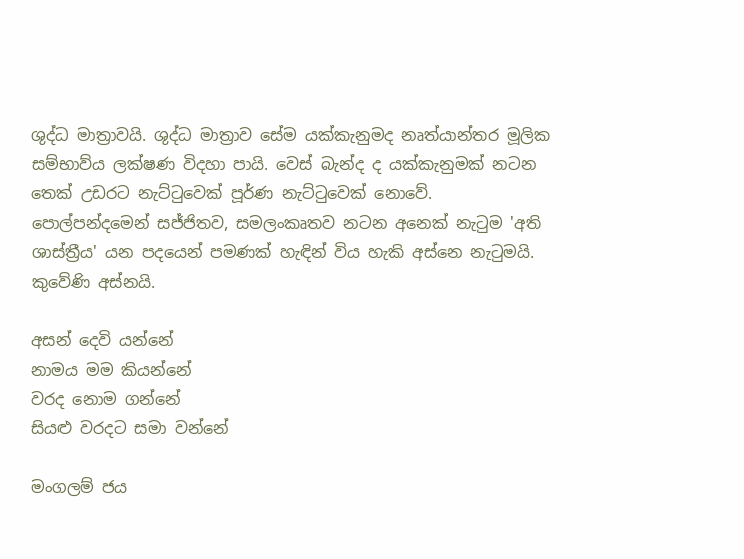ශුද්ධ මාත්‍රාවයි. ශුද්ධ මාත්‍රාව සේම යක්කැනුමද නෘත්යාන්තර මූලික සම්භාව්ය ලක්ෂණ විදහා පායි. වෙස් බැන්ද ද යක්කැනුමක් නටන තෙක් උඩරට නැට්ටුවෙක් පූර්ණ නැට්ටුවෙක් නොවේ.
පොල්පන්දමෙන් සජ්ජිතව, සමලංකෘතව නටන අනෙක් නැටුම 'අති ශාස්ත්‍රීය' යන පදයෙන් පමණක් හැඳින් විය හැකි අස්නෙ නැටුමයි. කුවේණි අස්නයි.

අසන් දෙවි යන්නේ
නාමය මම කියන්නේ
වරද නොම ගන්නේ
සියළු වරදට සමා වන්නේ

මංගලම් ජය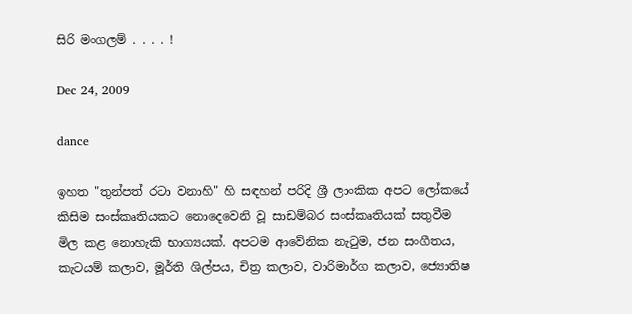සිරි මංගලම් . . . . !

Dec 24, 2009

dance

ඉහත "තුන්පත් රටා වනාහි" හි සඳහන් පරිදි ශ්‍රී ලාංකික අපට ලෝකයේ කිසිම සංස්කෘතියකට නොදෙවෙනි වූ සාඩම්බර සංස්කෘතියක් සතුවීම මිල කළ නොහැකි භාග්‍යයක්. අපටම ආවේනික නැටුම, ජන සංගීතය, කැටයම් කලාව, මූර්ති ශිල්පය, චිත්‍ර කලාව, වාරිමාර්ග කලාව, ජ්‍යොතිෂ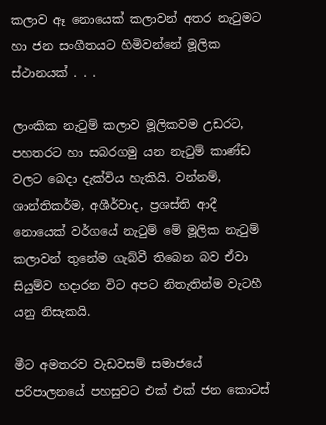කලාව ඈ නොයෙක් කලාවන් අතර නැටුමට හා ජන සංගීතයට හිමිවන්නේ මූලික ස්ථානයක් . . .

ලාංකික නැටුම් කලාව මූලිකවම උඩරට, පහතරට හා සබරගමු යන නැටුම් කාණ්ඩ වලට බෙදා දැක්විය හැකියි. වන්නම්, ශාන්තිකර්ම, අශීර්වාද, ප්‍රශස්ති ආදී නොයෙක් වර්ගයේ නැටුම් මේ මූලික නැටුම් කලාවන් තුනේම ගැබ්වී තිබෙන බව ඒවා සියුම්ව හදාරන විට අපට නිතැතින්ම වැටහී යනු නිසැකයි.

මීට අමතරව වැඩවසම් සමාජයේ පරිපාලනයේ පහසුවට එක් එක් ජන කොටස්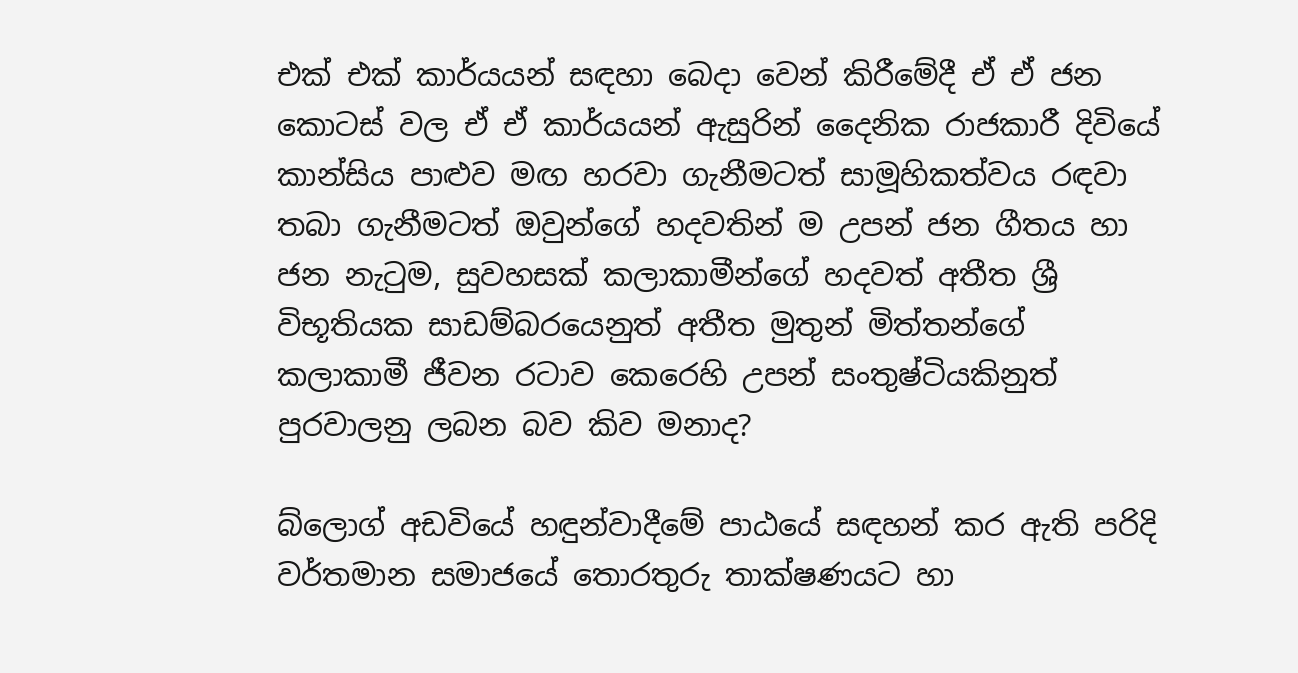එක් එක් කාර්යයන් සඳහා බෙදා වෙන් කිරීමේදී ඒ ඒ ජන කොටස් වල ඒ ඒ කාර්යයන් ඇසුරින් දෛනික රාජකාරී දිවියේ කාන්සිය පාළුව මඟ හරවා ගැනීමටත් සාමූහිකත්වය රඳවා තබා ගැනීමටත් ඔවුන්ගේ හදවතින් ම උපන් ජන ගීතය හා ජන නැටුම, සුවහසක් කලාකාමීන්ගේ හදවත් අතීත ශ්‍රී විභූතියක සාඩම්බරයෙනුත් අතීත මුතුන් මිත්තන්ගේ කලාකාමී ජීවන රටාව කෙරෙහි උපන් සංතුෂ්ටියකිනුත් පුරවාලනු ලබන බව කිව මනාද?

බ්ලොග් අඩවියේ හඳුන්වාදීමේ පාඨයේ සඳහන් කර ඇති පරිදි වර්තමාන සමාජයේ තොරතුරු තාක්ෂණයට හා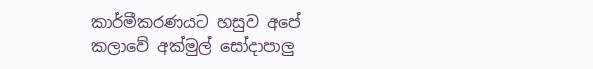කාර්මීකරණයට හසුව අපේ කලාවේ අක්මුල් සෝදාපාලු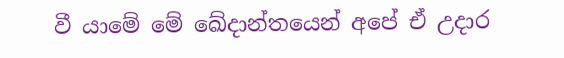වී යාමේ මේ ඛේදාන්තයෙන් අපේ ඒ උදාර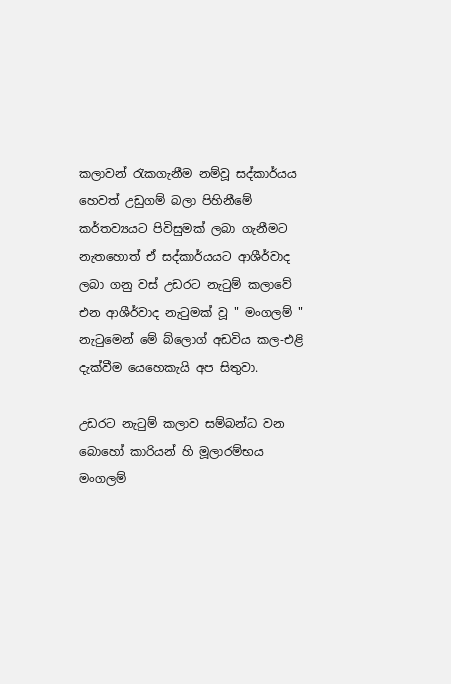කලාවන් රැකගැනීම නම්වූ සද්කාර්යය හෙවත් උඩුගම් බලා පිහිනීමේ කර්තව්‍යයට පිවිසුමක් ලබා ගැනීමට නැතහොත් ඒ සද්කාර්යයට ආශීර්වාද ලබා ගනු වස් උඩරට නැටුම් කලාවේ එන ආශීර්වාද නැටුමක් වූ " මංගලම් " නැටුමෙන් මේ බ්ලොග් අඩවිය කල-එළි දැක්වීම යෙහෙකැයි අප සිතුවා.

උඩරට නැටුම් කලාව සම්බන්ධ වන බොහෝ කාරියන් හි මූලාරම්භය මංගලම්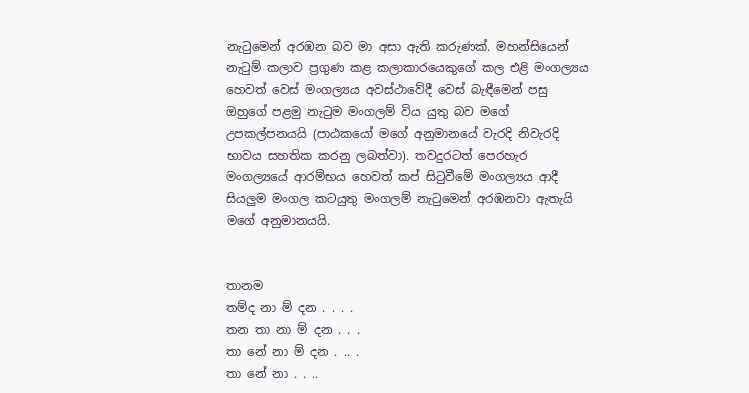නැටුමෙන් අරඹන බව මා අසා ඇති කරුණක්. මහන්සියෙන් නැටුම් කලාව ප්‍රගුණ කළ කලාකාරයෙකුගේ කල එළි මංගල්‍යය හෙවත් වෙස් මංගල්‍යය අවස්ථාවේදී වෙස් බැඳීමෙන් පසු ඔහුගේ පළමු නැටුම මංගලම් විය යුතු බව මගේ උපකල්පනයයි (පාඨකයෝ මගේ අනුමානයේ වැරදි නිවැරදි භාවය සහතික කරනු ලබත්වා). තවදුරටත් පෙරහැර මංගල්‍යයේ ආරම්භය හෙවත් කප් සිටුවීමේ මංගල්‍යය ආදී සියලුම මංගල කටයුතු මංගලම් නැටුමෙන් අරඹනවා ඇතැයි මගේ අනුමානයයි.


තානම
තම්ද නා ම් දන . . . .
තන තා නා ම් දන . . .
තා නේ නා ම් දන . .. .
තා නේ නා . . ..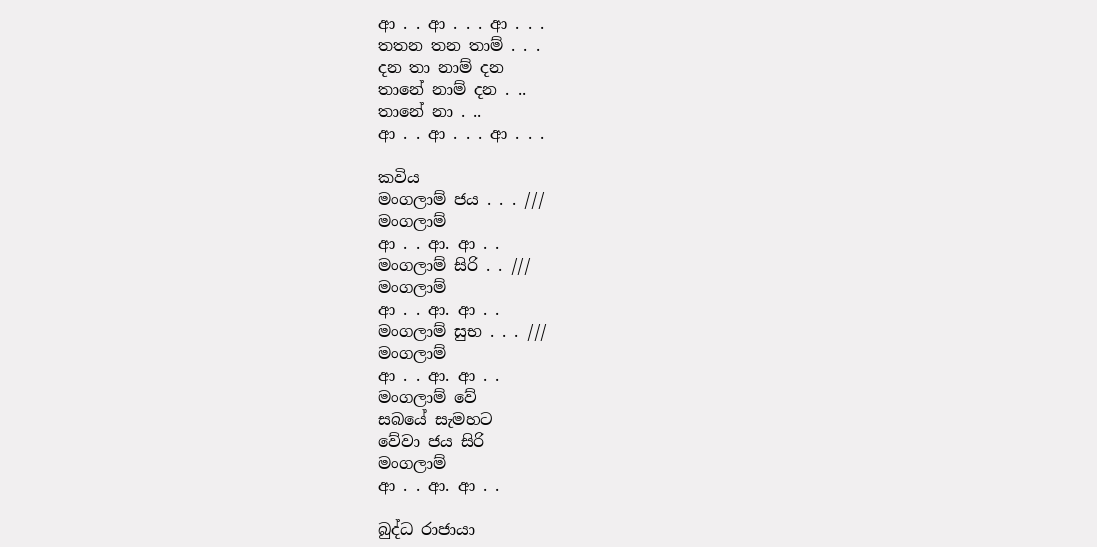ආ . . ආ . . . ආ . . .
තතන තන තාම් . . .
දන තා නාම් දන
තානේ නාම් දන . ..
තානේ නා . ..
ආ . . ආ . . . ආ . . .

කවිය
මංගලාම් ජය . . . ///
මංගලාම්
ආ . . ආ. ආ . .
මංගලාම් සිරි . . ///
මංගලාම්
ආ . . ආ. ආ . .
මංගලාම් සුභ . . . ///
මංගලාම්
ආ . . ආ. ආ . .
මංගලාම් වේ
සබයේ සැමහට
වේවා ජය සිරි
මංගලාම්
ආ . . ආ. ආ . .

බුද්ධ රාජායා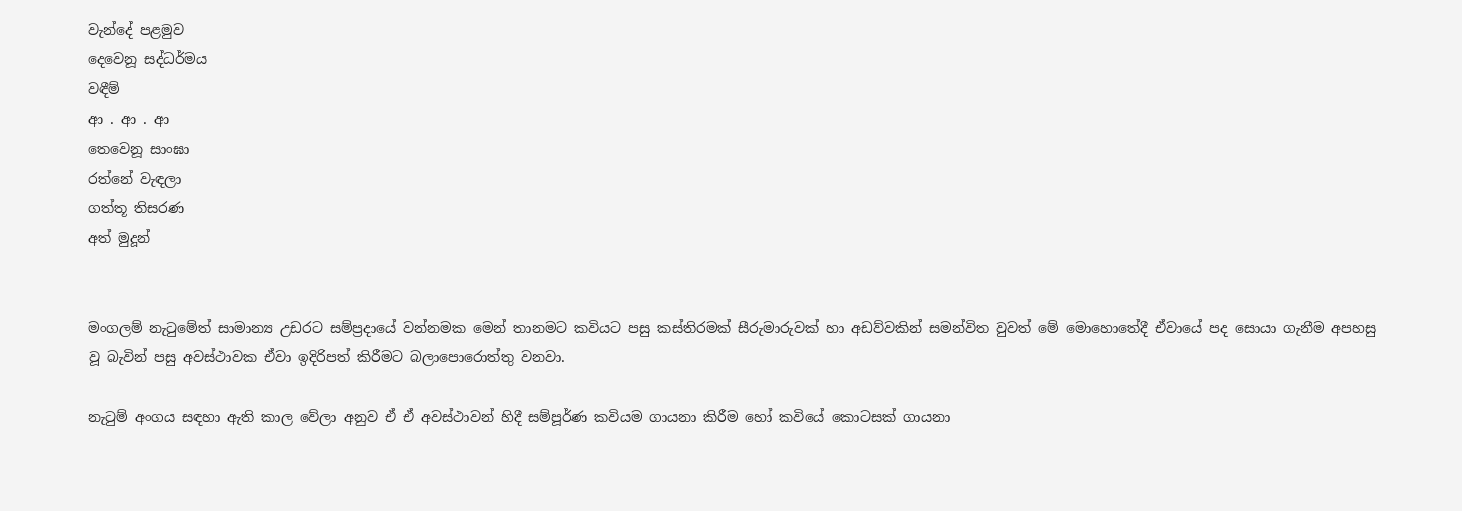වැන්දේ පළමුව
දෙවෙනූ සද්ධර්මය
වඳීම්
ආ . ආ . ආ
තෙවෙනූ සාංඝා
රත්නේ වැඳලා
ගත්තූ තිසරණ
අත් මුදූන්


මංගලම් නැටුමේත් සාමාන්‍ය උඩරට සම්ප්‍රදායේ වන්නමක මෙන් තානමට කවියට පසු කස්තිරමක් සීරුමාරුවක් හා අඩව්වකින් සමන්විත වුවත් මේ මොහොතේදී ඒවායේ පද සොයා ගැනීම අපහසු වූ බැවින් පසු අවස්ථාවක ඒවා ඉදිරිපත් කිරීමට බලාපොරොත්තු වනවා.

නැටුම් අංගය සඳහා ඇති කාල වේලා අනුව ඒ ඒ අවස්ථාවන් හිදී සම්පූර්ණ කවියම ගායනා කිරීම හෝ කවියේ කොටසක් ගායනා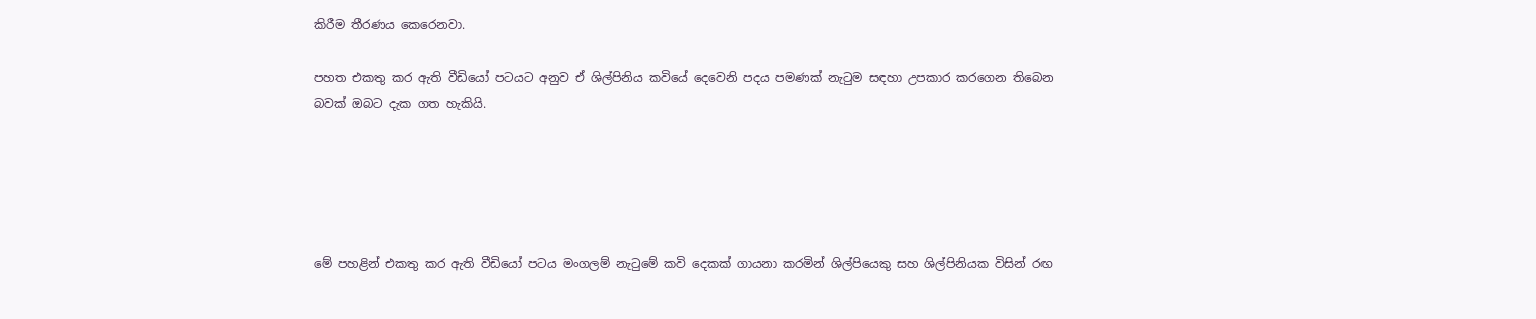කිරීම තීරණය කෙරෙනවා.

පහත එකතු කර ඇති වීඩියෝ පටයට අනුව ඒ ශිල්පිනිය කවියේ දෙවෙනි පදය පමණක් නැටුම සඳහා උපකාර කරගෙන තිබෙන බවක් ඔබට දැක ගත හැකියි.





මේ පහළින් එකතු කර ඇති වීඩියෝ පටය මංගලම් නැටුමේ කවි දෙකක් ගායනා කරමින් ශිල්පියෙකු සහ ශිල්පිනියක විසින් රඟ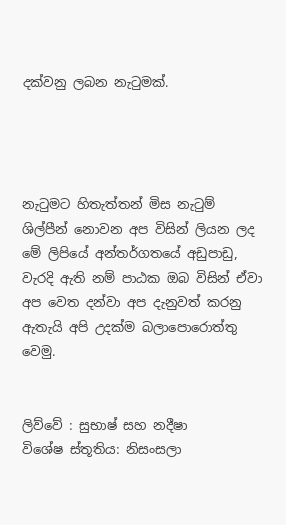දක්වනු ලබන නැටුමක්.




නැටුමට හිතැත්තන් මිස නැටුම් ශිල්පීන් නොවන අප විසින් ලියන ලද මේ ලිපියේ අන්තර්ගතයේ අඩුපාඩු, වැරදි ඇති නම් පාඨක ඔබ විසින් ඒවා අප වෙත දන්වා අප දැනුවත් කරනු ඇතැයි අපි උදක්ම බලාපොරොත්තු වෙමු.


ලිව්වේ : සුභාෂ් සහ නදීෂා
විශේෂ ස්තූතිය: නිසංසලා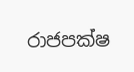රාජපක්ෂ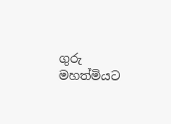ගුරු මහත්මියට